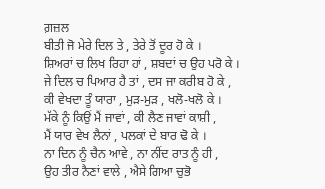ਗ਼ਜ਼ਲ
ਬੀਤੀ ਜੋ ਮੇਰੇ ਦਿਲ ਤੇ , ਤੇਰੇ ਤੋਂ ਦੂਰ ਹੋ ਕੇ ।
ਸ਼ਿਅਰਾਂ ਚ ਲਿਖ ਰਿਹਾ ਹਾਂ , ਸ਼ਬਦਾਂ ਚ ਉਹ ਪਰੋ ਕੇ ।
ਜੇ ਦਿਲ ਚ ਪਿਆਰ ਹੈ ਤਾਂ , ਦਸ ਜਾ ਕਰੀਬ ਹੋ ਕੇ ,
ਕੀ ਵੇਖਦਾ ਤੂੰ ਯਾਰਾ , ਮੁੜ-ਮੁੜ , ਖਲੋ-ਖਲੋ ਕੇ ।
ਮੱਕੇ ਨੂੰ ਕਿਉਂ ਮੈਂ ਜਾਵਾਂ , ਕੀ ਲੈਣ ਜਾਵਾਂ ਕਾਸ਼ੀ ,
ਮੈਂ ਯਾਰ ਵੇਖ ਲੈਨਾਂ , ਪਲਕਾਂ ਦੇ ਬਾਰ ਢੋ ਕੇ ।
ਨਾ ਦਿਨ ਨੂੰ ਚੈਨ ਆਵੇ , ਨਾ ਨੀਂਦ ਰਾਤ ਨੂੰ ਹੀ ,
ਉਹ ਤੀਰ ਨੈਣਾਂ ਵਾਲੇ , ਐਸੇ ਗਿਆ ਚੁਭੋ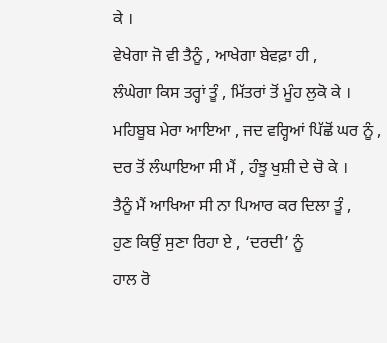ਕੇ ।
ਵੇਖੇਗਾ ਜੋ ਵੀ ਤੈਨੂੰ , ਆਖੇਗਾ ਬੇਵਫ਼ਾ ਹੀ ,
ਲੰਘੇਗਾ ਕਿਸ ਤਰ੍ਹਾਂ ਤੂੰ , ਮਿੱਤਰਾਂ ਤੋਂ ਮੂੰਹ ਲੁਕੋ ਕੇ ।
ਮਹਿਬੂਬ ਮੇਰਾ ਆਇਆ , ਜਦ ਵਰ੍ਹਿਆਂ ਪਿੱਛੋਂ ਘਰ ਨੂੰ ,
ਦਰ ਤੋਂ ਲੰਘਾਇਆ ਸੀ ਮੈਂ , ਹੰਝੂ ਖੁਸ਼ੀ ਦੇ ਚੋ ਕੇ ।
ਤੈਨੂੰ ਮੈਂ ਆਖਿਆ ਸੀ ਨਾ ਪਿਆਰ ਕਰ ਦਿਲਾ ਤੂੰ ,
ਹੁਣ ਕਿਉਂ ਸੁਣਾ ਰਿਹਾ ਏ , ‘ਦਰਦੀ’ ਨੂੰ
ਹਾਲ ਰੋ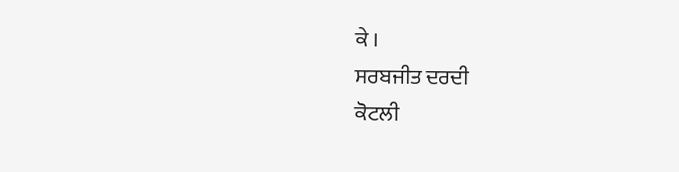ਕੇ ।
ਸਰਬਜੀਤ ਦਰਦੀ
ਕੋਟਲੀ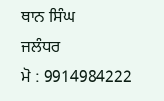ਥਾਨ ਸਿੰਘ
ਜਲੰਧਰ
ਮੋ : 9914984222